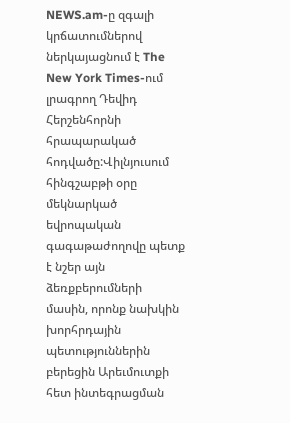NEWS.am-ը զգալի կրճատումներով ներկայացնում է The New York Times-ում լրագրող Դեվիդ Հերշենհորնի հրապարակած հոդվածը:Վիլնյուսում հինգշաբթի օրը մեկնարկած եվրոպական գագաթաժողովը պետք է նշեր այն ձեռքբերումների մասին, որոնք նախկին խորհրդային պետություններին բերեցին Արեւմուտքի հետ ինտեգրացման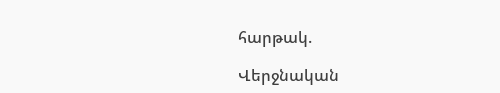հարթակ.

Վերջնական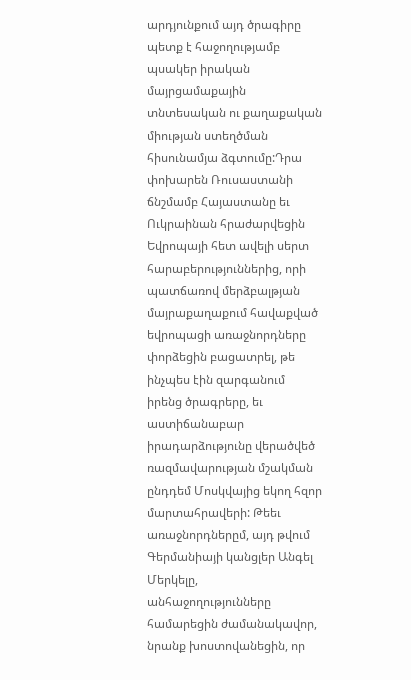արդյունքում այդ ծրագիրը պետք է հաջողությամբ պսակեր իրական մայրցամաքային տնտեսական ու քաղաքական միության ստեղծման հիսունամյա ձգտումը:Դրա փոխարեն Ռուսաստանի ճնշմամբ Հայաստանը եւ Ուկրաինան հրաժարվեցին Եվրոպայի հետ ավելի սերտ հարաբերություններից, որի պատճառով մերձբալթյան մայրաքաղաքում հավաքված եվրոպացի առաջնորդները փորձեցին բացատրել, թե ինչպես էին զարգանում իրենց ծրագրերը, եւ աստիճանաբար իրադարձությունը վերածվեծ ռազմավարության մշակման ընդդեմ Մոսկվայից եկող հզոր մարտահրավերի: Թեեւ առաջնորդներըմ, այդ թվում Գերմանիայի կանցլեր Անգել Մերկելը, անհաջողությունները համարեցին ժամանակավոր, նրանք խոստովանեցին, որ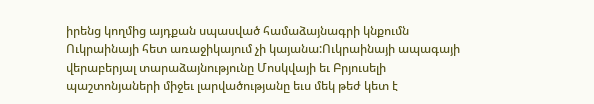իրենց կողմից այդքան սպասված համաձայնագրի կնքումն Ուկրաինայի հետ առաջիկայում չի կայանա:Ուկրաինայի ապագայի վերաբերյալ տարաձայնությունը Մոսկվայի եւ Բրյուսելի պաշտոնյաների միջեւ լարվածությանը եւս մեկ թեժ կետ է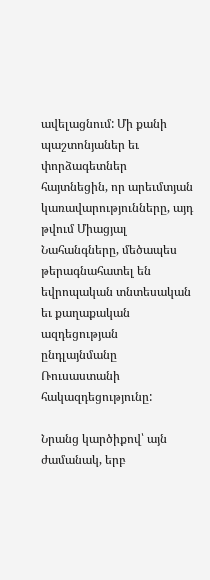ավելացնում: Մի քանի պաշտոնյաներ եւ փորձագետներ հայտնեցին, որ արեւմտյան կառավարությունները, այդ թվում Միացյալ Նահանգները, մեծապես թերագնահատել են եվրոպական տնտեսական եւ քաղաքական ազդեցության ընդլայնմանը Ռուսաստանի հակազդեցությունը:

Նրանց կարծիքով՝ այն ժամանակ, երբ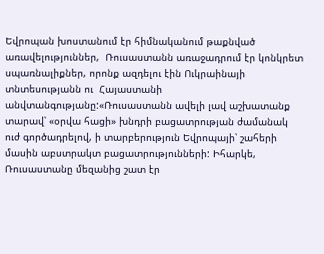Եվրոպան խոստանում էր հիմնականում թաքնված առավելություններ,  Ռուսաստանն առաջադրում էր կոնկրետ սպառնալիքներ, որոնք ազդելու էին Ուկրաինայի տնտեսությանն ու  Հայաստանի անվտանգությանը:«Ռուսաստանն ավելի լավ աշխատանք տարավ՝ «օրվա հացի» խնդրի բացատրության ժամանակ ուժ գործադրելով, ի տարբերություն Եվրոպայի՝ շահերի մասին աբստրակտ բացատրությունների: Իհարկե, Ռուսաստանը մեզանից շատ էր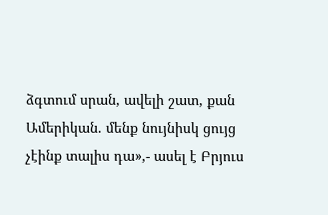ձգտում սրան, ավելի շատ, քան Ամերիկան. մենք նույնիսկ ցույց չէինք տալիս դա»,- ասել է Բրյուս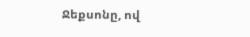Ջեքսոնը, ով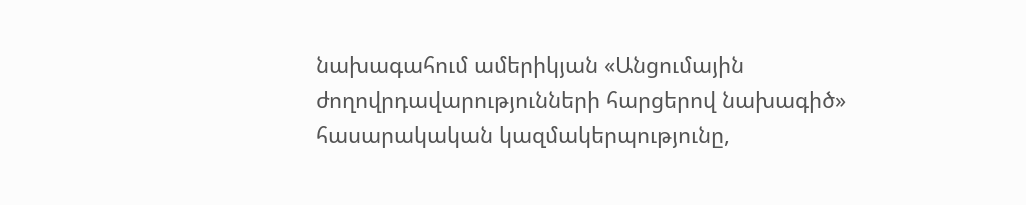նախագահում ամերիկյան «Անցումային ժողովրդավարությունների հարցերով նախագիծ» հասարակական կազմակերպությունը,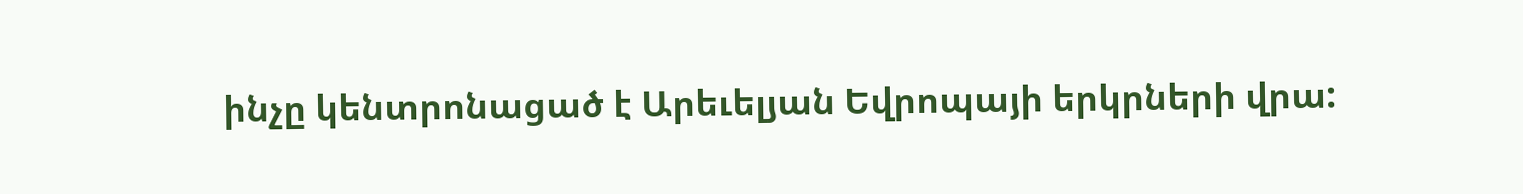ինչը կենտրոնացած է Արեւելյան Եվրոպայի երկրների վրա: